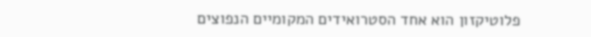פלוטיקזון הוא אחד הסטרואידים המקומיים הנפוצים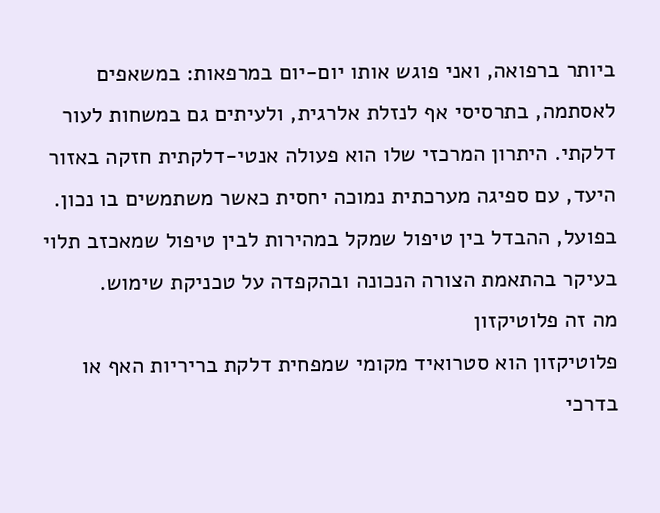ביותר ברפואה, ואני פוגש אותו יום-יום במרפאות: במשאפים לאסתמה, בתרסיסי אף לנזלת אלרגית, ולעיתים גם במשחות לעור דלקתי. היתרון המרכזי שלו הוא פעולה אנטי-דלקתית חזקה באזור היעד, עם ספיגה מערכתית נמוכה יחסית כאשר משתמשים בו נכון. בפועל, ההבדל בין טיפול שמקל במהירות לבין טיפול שמאכזב תלוי בעיקר בהתאמת הצורה הנכונה ובהקפדה על טכניקת שימוש.
מה זה פלוטיקזון
פלוטיקזון הוא סטרואיד מקומי שמפחית דלקת בריריות האף או בדרכי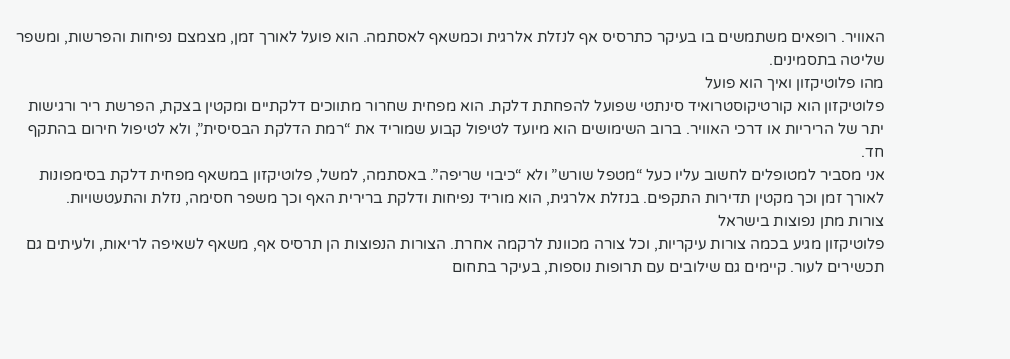האוויר. רופאים משתמשים בו בעיקר כתרסיס אף לנזלת אלרגית וכמשאף לאסתמה. הוא פועל לאורך זמן, מצמצם נפיחות והפרשות, ומשפר שליטה בתסמינים.
מהו פלוטיקזון ואיך הוא פועל
פלוטיקזון הוא קורטיקוסטרואיד סינתטי שפועל להפחתת דלקת. הוא מפחית שחרור מתווכים דלקתיים ומקטין בצקת, הפרשת ריר ורגישות יתר של הריריות או דרכי האוויר. ברוב השימושים הוא מיועד לטיפול קבוע שמוריד את “רמת הדלקת הבסיסית”, ולא לטיפול חירום בהתקף חד.
אני מסביר למטופלים לחשוב עליו כעל “מטפל שורש” ולא “כיבוי שריפה”. באסתמה, למשל, פלוטיקזון במשאף מפחית דלקת בסימפונות לאורך זמן וכך מקטין תדירות התקפים. בנזלת אלרגית, הוא מוריד נפיחות ודלקת ברירית האף וכך משפר חסימה, נזלת והתעטשויות.
צורות מתן נפוצות בישראל
פלוטיקזון מגיע בכמה צורות עיקריות, וכל צורה מכוונת לרקמה אחרת. הצורות הנפוצות הן תרסיס אף, משאף לשאיפה לריאות, ולעיתים גם תכשירים לעור. קיימים גם שילובים עם תרופות נוספות, בעיקר בתחום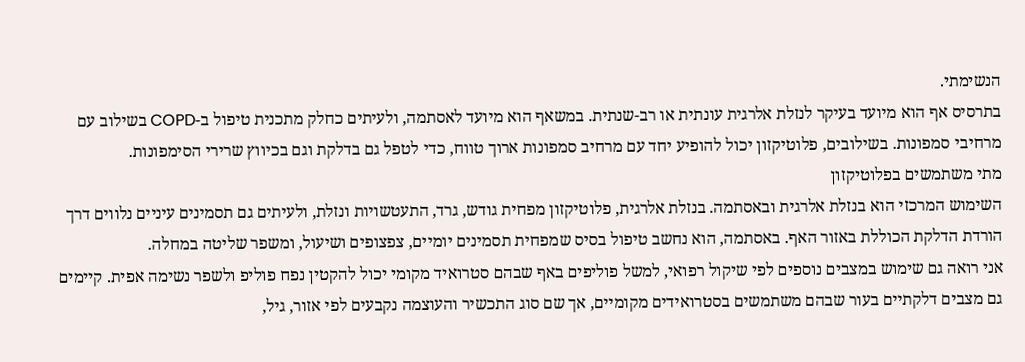הנשימתי.
בתרסיס אף הוא מיועד בעיקר לנזלת אלרגית עונתית או רב-שנתית. במשאף הוא מיועד לאסתמה, ולעיתים כחלק מתכנית טיפול ב-COPD בשילוב עם מרחיבי סמפונות. בשילובים, פלוטיקזון יכול להופיע יחד עם מרחיב סמפונות ארוך טווח, כדי לטפל גם בדלקת וגם בכיווץ שרירי הסימפונות.
מתי משתמשים בפלוטיקזון
השימוש המרכזי הוא בנזלת אלרגית ובאסתמה. בנזלת אלרגית, פלוטיקזון מפחית גודש, גרד, התעטשויות ונזלת, ולעיתים גם תסמינים עיניים נלווים דרך הורדת הדלקת הכוללת באזור האף. באסתמה, הוא נחשב טיפול בסיס שמפחית תסמינים יומיים, צפצופים ושיעול, ומשפר שליטה במחלה.
אני רואה גם שימוש במצבים נוספים לפי שיקול רפואי, למשל פוליפים באף שבהם סטרואיד מקומי יכול להקטין נפח פוליפ ולשפר נשימה אפית. קיימים גם מצבים דלקתיים בעור שבהם משתמשים בסטרואידים מקומיים, אך שם סוג התכשיר והעוצמה נקבעים לפי אזור, גיל,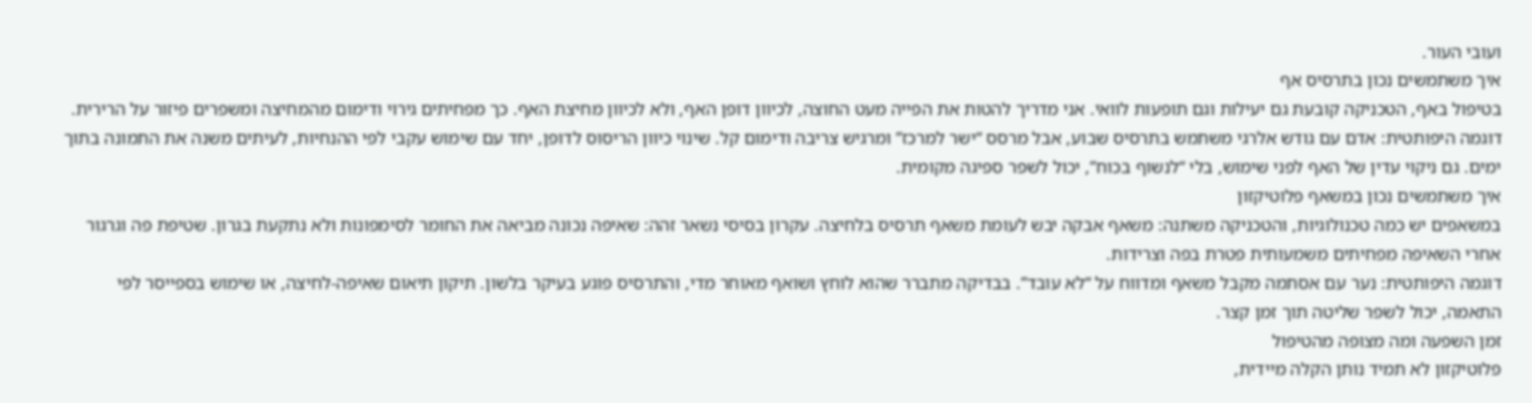ועובי העור.
איך משתמשים נכון בתרסיס אף
בטיפול באף, הטכניקה קובעת גם יעילות וגם תופעות לוואי. אני מדריך להטות את הפייה מעט החוצה, לכיוון דופן האף, ולא לכיוון מחיצת האף. כך מפחיתים גירוי ודימום מהמחיצה ומשפרים פיזור על הרירית.
דוגמה היפותטית: אדם עם גודש אלרגי משתמש בתרסיס שבוע, אבל מרסס “ישר למרכז” ומרגיש צריבה ודימום קל. שינוי כיוון הריסוס לדופן, יחד עם שימוש עקבי לפי ההנחיות, לעיתים משנה את התמונה בתוך ימים. גם ניקוי עדין של האף לפני שימוש, בלי “לנשוף בכוח”, יכול לשפר ספיגה מקומית.
איך משתמשים נכון במשאף פלוטיקזון
במשאפים יש כמה טכנולוגיות, והטכניקה משתנה: משאף אבקה יבש לעומת משאף תרסיס בלחיצה. עקרון בסיסי נשאר זהה: שאיפה נכונה מביאה את החומר לסימפונות ולא נתקעת בגרון. שטיפת פה וגרגור אחרי השאיפה מפחיתים משמעותית פטרת בפה וצרידות.
דוגמה היפותטית: נער עם אסתמה מקבל משאף ומדווח על “לא עובד”. בבדיקה מתברר שהוא לוחץ ושואף מאוחר מדי, והתרסיס פוגע בעיקר בלשון. תיקון תיאום שאיפה-לחיצה, או שימוש בספייסר לפי התאמה, יכול לשפר שליטה תוך זמן קצר.
זמן השפעה ומה מצופה מהטיפול
פלוטיקזון לא תמיד נותן הקלה מיידית,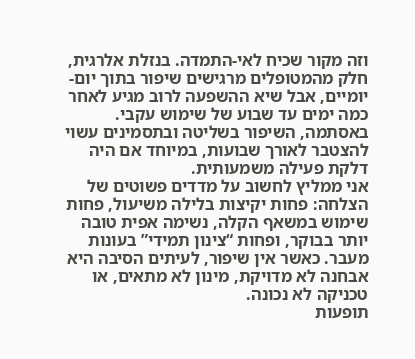וזה מקור שכיח לאי-התמדה. בנזלת אלרגית, חלק מהמטופלים מרגישים שיפור בתוך יום-יומיים, אבל שיא ההשפעה לרוב מגיע לאחר כמה ימים עד שבוע של שימוש עקבי. באסתמה, השיפור בשליטה ובתסמינים עשוי להצטבר לאורך שבועות, במיוחד אם היה דלקת פעילה משמעותית.
אני ממליץ לחשוב על מדדים פשוטים של הצלחה: פחות יקיצות בלילה משיעול, פחות שימוש במשאף הקלה, נשימה אפית טובה יותר בבוקר, ופחות “צינון תמידי” בעונות מעבר. כאשר אין שיפור, לעיתים הסיבה היא אבחנה לא מדויקת, מינון לא מתאים, או טכניקה לא נכונה.
תופעות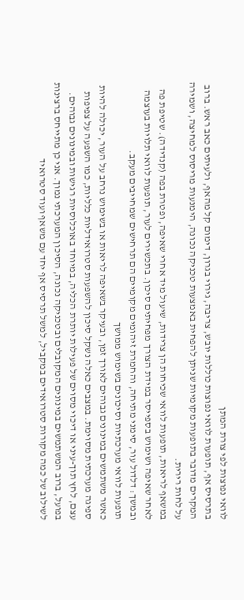לוואי נפוצות לפי צורת המתן
בתרסיס אף, תופעות לוואי נפוצות כוללות יובש, צריבה, גירוי בגרון, דימום קל מהאף, ולעיתים כאב ראש. ברוב המקרים מדובר בתופעות מקומיות שניתן להפחית באמצעות טכניקה נכונה, הימנעות מריסוס למחיצה, ושמירה על לחות רירית.
במשאף לריאות, תופעות לוואי שכיחות הן צרידות, שיעול מיד אחרי שאיפה, ופטרת בפה (קנדידה). שטיפת פה לאחר שאיפה ושימוש בספייסר במידת הצורך מפחיתים סיכון. בתכשירים לעור, תופעות לוואי תלויות בעוצמה ובמשך: דלדול עור, סימני מתיחה, והחמרת זיהומים מקומיים הם תרחישים שמחייבים מעקב.
תופעות לוואי מערכתיות וסיכונים בשימוש ממושך
כאשר משתמשים במינונים גבוהים לאורך זמן, ובעיקר בשאיפה לריאות או בשימוש נרחב על העור, יכולה להיות ספיגה מערכתית מסוימת. במצבים כאלה נשקל סיכון להשפעות סטרואידליות כלליות, כמו השפעה על צפיפות עצם, לחץ תוך-עיני או דיכוי מסוים של פעילות יותרת הכליה, במיוחד באוכלוסיות רגישות ובמינונים גבוהים.
בפועל, ברוב המשתמשים במינונים המקובלים ובטכניקה נכונה, הסיכון המערכתי נמוך. אני כן מתייחס ברצינות לשילוב של כמה מקורות סטרואידים במקביל, למשל תרסיס אף יחד עם משאף ועוד סטרואיד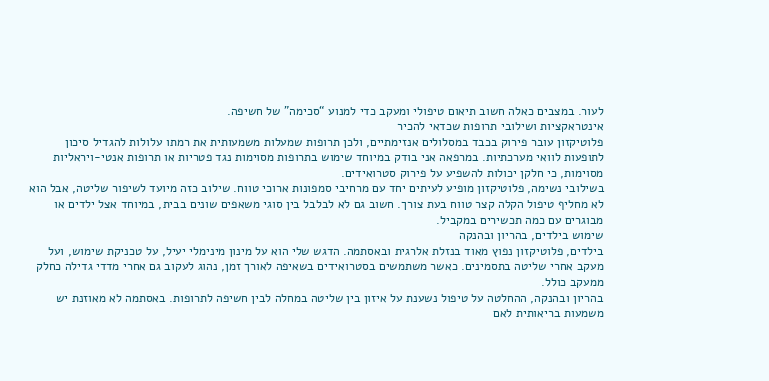לעור. במצבים כאלה חשוב תיאום טיפולי ומעקב כדי למנוע “סכימה” של חשיפה.
אינטראקציות ושילובי תרופות שכדאי להכיר
פלוטיקזון עובר פירוק בכבד במסלולים אנזימתיים, ולכן תרופות שמעלות משמעותית את רמתו עלולות להגדיל סיכון לתופעות לוואי מערכתיות. במרפאה אני בודק במיוחד שימוש בתרופות מסוימות נגד פטריות או תרופות אנטי-ויראליות מסוימות, כי חלקן יכולות להשפיע על פירוק סטרואידים.
בשילובי נשימה, פלוטיקזון מופיע לעיתים יחד עם מרחיבי סמפונות ארוכי טווח. שילוב כזה מיועד לשיפור שליטה, אבל הוא לא מחליף טיפול הקלה קצר טווח בעת צורך. חשוב גם לא לבלבל בין סוגי משאפים שונים בבית, במיוחד אצל ילדים או מבוגרים עם כמה תכשירים במקביל.
שימוש בילדים, בהריון ובהנקה
בילדים, פלוטיקזון נפוץ מאוד בנזלת אלרגית ובאסתמה. הדגש שלי הוא על מינון מינימלי יעיל, על טכניקת שימוש, ועל מעקב אחרי שליטה בתסמינים. כאשר משתמשים בסטרואידים בשאיפה לאורך זמן, נהוג לעקוב גם אחרי מדדי גדילה כחלק ממעקב כולל.
בהריון ובהנקה, ההחלטה על טיפול נשענת על איזון בין שליטה במחלה לבין חשיפה לתרופות. באסתמה לא מאוזנת יש משמעות בריאותית לאם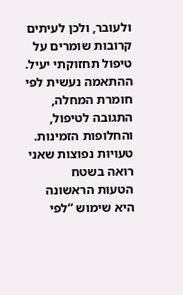ולעובר, ולכן לעיתים קרובות שומרים על טיפול תחזוקתי יעיל. ההתאמה נעשית לפי חומרת המחלה, התגובה לטיפול, והחלופות הזמינות.
טעויות נפוצות שאני רואה בשטח
הטעות הראשונה היא שימוש “לפי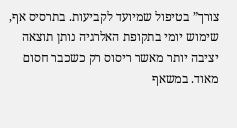צורך” בטיפול שמיועד לקביעות. בתרסיס אף, שימוש יומי בתקופת האלרגיה נותן תוצאה יציבה יותר מאשר ריסוס רק כשכבר חסום מאוד. במשאף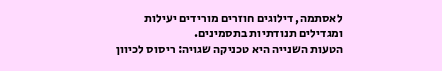לאסתמה, דילוגים חוזרים מורידים יעילות ומגדילים תנודתיות בתסמינים.
הטעות השנייה היא טכניקה שגויה: ריסוס לכיוון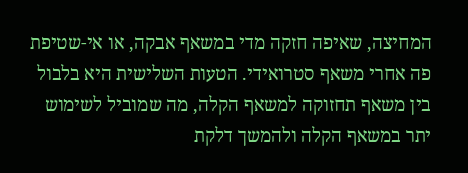המחיצה, שאיפה חזקה מדי במשאף אבקה, או אי-שטיפת פה אחרי משאף סטרואידי. הטעות השלישית היא בלבול בין משאף תחזוקה למשאף הקלה, מה שמוביל לשימוש יתר במשאף הקלה ולהמשך דלקת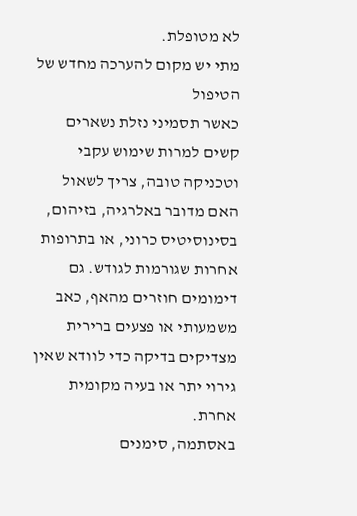לא מטופלת.
מתי יש מקום להערכה מחדש של הטיפול
כאשר תסמיני נזלת נשארים קשים למרות שימוש עקבי וטכניקה טובה, צריך לשאול האם מדובר באלרגיה, בזיהום, בסינוסיטיס כרוני, או בתרופות אחרות שגורמות לגודש. גם דימומים חוזרים מהאף, כאב משמעותי או פצעים ברירית מצדיקים בדיקה כדי לוודא שאין גירוי יתר או בעיה מקומית אחרת.
באסתמה, סימנים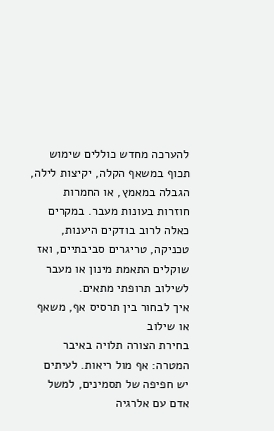להערכה מחדש כוללים שימוש תכוף במשאף הקלה, יקיצות לילה, הגבלה במאמץ, או החמרות חוזרות בעונות מעבר. במקרים כאלה לרוב בודקים היענות, טכניקה, טריגרים סביבתיים, ואז שוקלים התאמת מינון או מעבר לשילוב תרופתי מתאים.
איך לבחור בין תרסיס אף, משאף או שילוב
בחירת הצורה תלויה באיבר המטרה: אף מול ריאות. לעיתים יש חפיפה של תסמינים, למשל אדם עם אלרגיה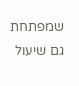שמפתחת גם שיעול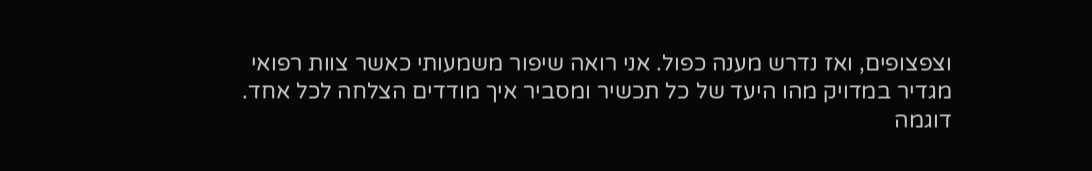וצפצופים, ואז נדרש מענה כפול. אני רואה שיפור משמעותי כאשר צוות רפואי מגדיר במדויק מהו היעד של כל תכשיר ומסביר איך מודדים הצלחה לכל אחד.
דוגמה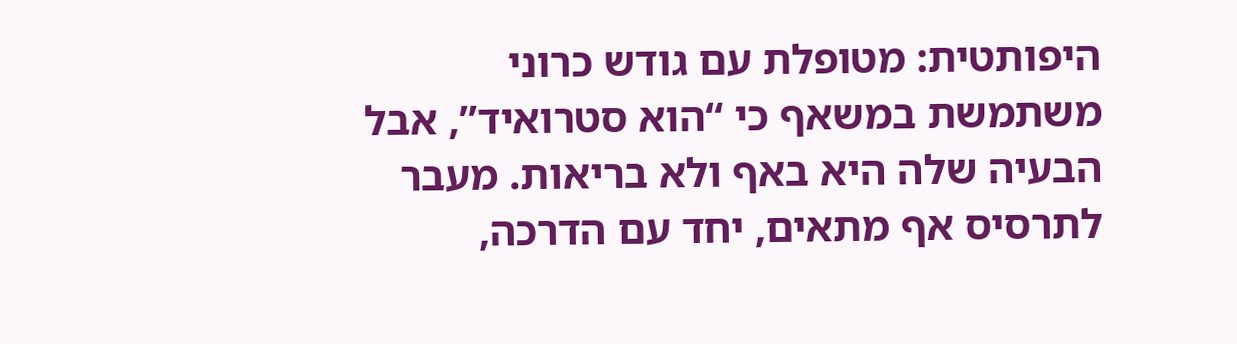היפותטית: מטופלת עם גודש כרוני משתמשת במשאף כי “הוא סטרואיד”, אבל הבעיה שלה היא באף ולא בריאות. מעבר לתרסיס אף מתאים, יחד עם הדרכה,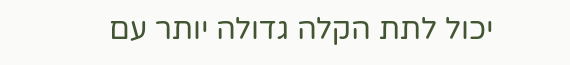יכול לתת הקלה גדולה יותר עם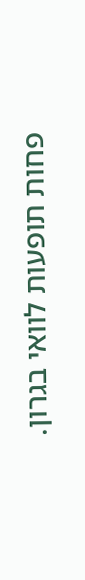פחות תופעות לוואי בגרון.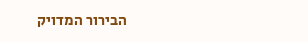הבירור המדויק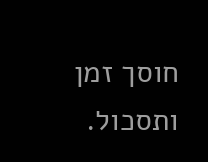חוסך זמן ותסכול.